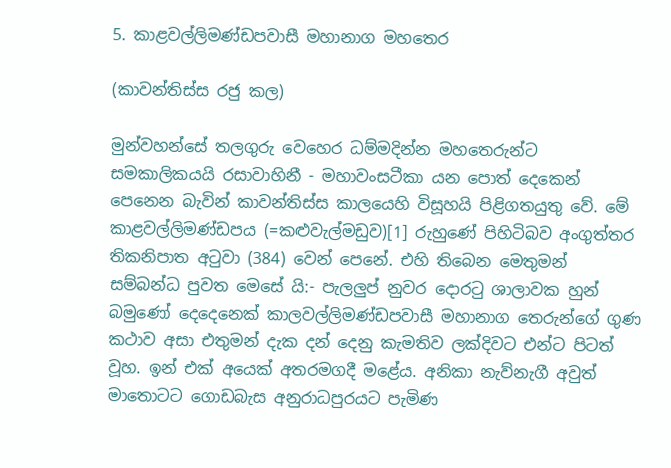5. කාළවල්ලිමණ්ඩපවාසී මහානාග මහතෙර

(කාවන්තිස්ස රජු කල)

මුන්වහන්සේ තලගුරු වෙහෙර ධම්මදින්න මහතෙරුන්ට සමකාලිකයයි රසාවාහිනී - මහාවංසටීකා යන පොත් දෙකෙන් පෙනෙන බැවින් කාවන්තිස්ස කාලයෙහි විසූහයි පිළිගතයුතු වේ. මේ කාළවල්ලිමණ්ඩපය (=කළුවැල්මඩුව)[1] රුහුණේ පිහිටිබව අංගුත්තර තිකනිපාත අටුවා (384) වෙන් පෙනේ. එහි තිබෙන මෙතුමන් සම්බන්ධ පුවත මෙසේ යි:- පැලලුප් නුවර දොරටු ශාලාවක හුන් බමුණෝ දෙදෙනෙක් කාලවල්ලිමණ්ඩපවාසී මහානාග තෙරුන්ගේ ගුණ කථාව අසා එතුමන් දැක දන් දෙනු කැමතිව ලක්දිවට එන්ට පිටත් වූහ. ඉන් එක් අයෙක් අතරමගදී මළේය. අනිකා නැව්නැගී අවුත් මාතොටට ගොඩබැස අනුරාධපුරයට පැමිණ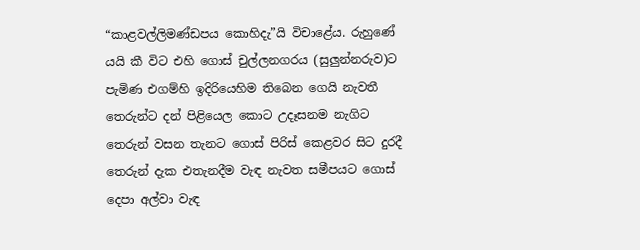“කාළවල්ලිමණ්ඩපය කොහිදැ”යි විචාළේය. රුහුණේ යයි කී විට එහි ගොස් චුල්ලනගරය (සුලුන්නරුව)ට පැමිණ එගම්හි ඉදිරියෙහිම තිබෙන ගෙයි නැවතී තෙරුන්ට දන් පිළියෙල කොට උදෑසනම නැගිට තෙරුන් වසන තැනට ගොස් පිරිස් කෙළවර සිට දුරදී තෙරුන් දැක එතැනදීම වැඳ නැවත සමීපයට ගොස් දෙපා අල්වා වැඳ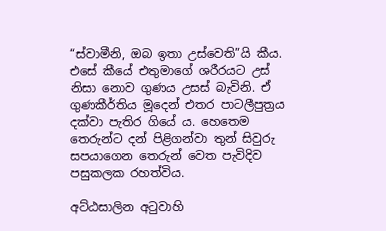“ස්වාමීනි, ඔබ ඉතා උස්වෙති”යි කීය. එසේ කීයේ එතුමාගේ ශරීරයට උස් නිසා නොව ගුණය උසස් බැවිනි. ඒ ගුණකීර්තිය මූදෙන් එතර පාටලීපුත්‍ර‍ය දක්වා පැතිර ගියේ ය. හෙතෙම තෙරුන්ට දන් පිළිගන්වා තුන් සිවුරු සපයාගෙන තෙරුන් වෙත පැවිදිව පසුකලක රහත්විය.

අට්ඨසාලින අටුවාහි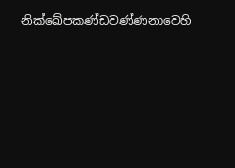නික්ඛේපකණ්ඩවණ්ණනාවෙහි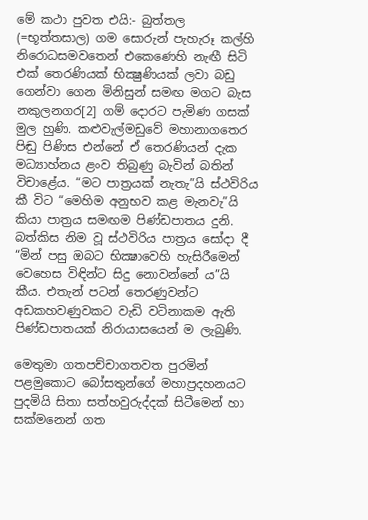මේ කථා පුවත එයි:- බුත්තල (=භූත්තසාල) ගම සොරුන් පැහැරූ කල්හි නිරොධසමවතෙන් එකෙණෙහි නැඟී සිටි එක් තෙරණියක් භික්‍ෂුණියක් ලවා බඩු ගෙන්වා ගෙන මිනිසුන් සමඟ මගට බැස නකුලනගර[2] ගම් දොරට පැමිණ ගසක් මුල හුණි. කළුවැල්මඩුවේ මහානාගතෙර පිඬු පිණිස එන්නේ ඒ තෙරණියන් දැක මධ්‍යාහ්නය ළංව තිබුණු බැවින් බතින් විචාළේය. “මට පාත්‍ර‍යක් නැතැ”යි ස්ථවිරිය කී විට “මෙහිම අනුභව කළ මැනවැ”යි කියා පාත්‍ර‍ය සමඟම පිණ්ඩපාතය දුනි. බත්කිස නිම වූ ස්ථවිරිය පාත්‍ර‍ය සෝදා දී “මින් පසු ඔබට භික්‍ෂාවෙහි හැසිරීමෙන් වෙහෙස විඳින්ට සිදු නොවන්නේ ය”යි කීය. එතැන් පටන් තෙරණුවන්ට අඩකහවණුවකට වැඩි වටිනාකම ඇති පිණ්ඩපාතයක් නිරායාසයෙන් ම ලැබුණි.

මෙතුමා ගතපච්චාගතවත පුරමින් පළමුකොට බෝසතුන්ගේ මහාප්‍ර‍දහනයට පුදමියි සිතා සත්හවුරුද්දක් සිටීමෙන් හා සක්මනෙන් ගත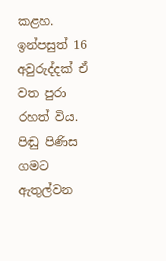කළහ. ඉන්පසුත් 16 අවුරුද්දක් ඒ වත පුරා රහත් විය. පිඬු පිණිස ගමට ඇතුල්වන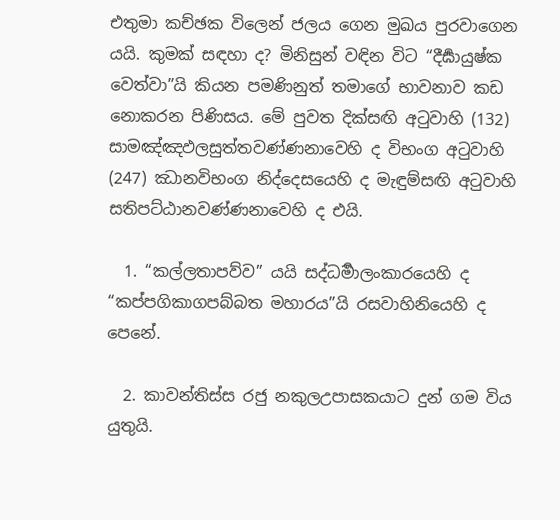එතුමා කච්ඡක විලෙන් ජලය ගෙන මුඛය පුරවාගෙන යයි. කුමක් සඳහා ද? මිනිසුන් වඳින විට “දීර්‍ඝායුෂ්ක වෙත්වා”යි කියන පමණිනුත් තමාගේ භාවනාව කඩ නොකරන පිණිසය. මේ පුවත දික්සඟි අටුවාහි (132) සාමඤ්ඤඵලසුත්තවණ්ණනාවෙහි ද විභංග අටුවාහි (247) ඣානවිභංග නිද්දෙසයෙහි ද මැඳුම්සඟි අටුවාහි සතිපට්ඨානවණ්ණනාවෙහි ද එයි.

  1. “කල්ලතාපව්ව” යයි සද්ධර්‍මාලංකාරයෙහි ද “කප්පගිකාගපබ්බත මහාරය”යි රසවාහිනියෙහි ද පෙනේ.

  2. කාවන්තිස්ස රජු නකුලඋපාසකයාට දුන් ගම විය යුතුයි.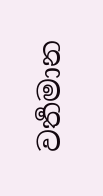වර්‍තමාන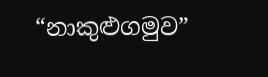“නාකුළුගමුව”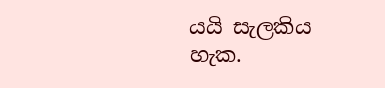යයි සැලකිය හැක.